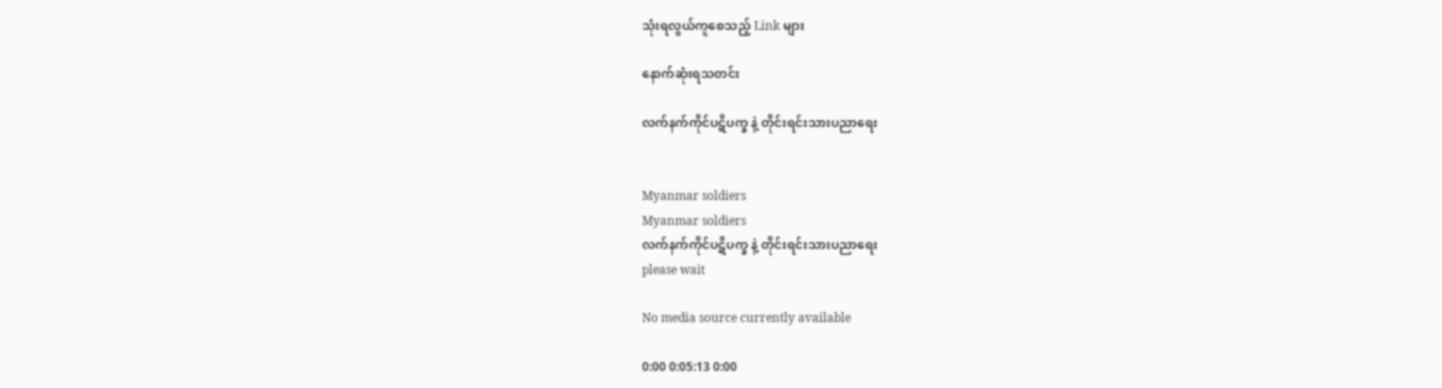သုံးရလွယ်ကူစေသည့် Link များ

နောက်ဆုံးရသတင်း

လက်နက်ကိုင်ပဋိပက္ခ နဲ့ တိုင်းရင်းသားပညာရေး


Myanmar soldiers
Myanmar soldiers
လက်နက်ကိုင်ပဋိပက္ခ နဲ့ တိုင်းရင်းသားပညာရေး
please wait

No media source currently available

0:00 0:05:13 0:00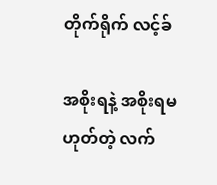တိုက်ရိုက် လင့်ခ်

အစိုးရနဲ့ အစိုးရမဟုတ်တဲ့ လက်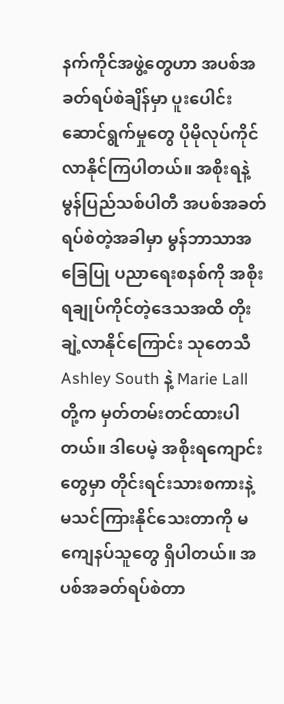နက်ကိုင်အဖွဲ့တွေဟာ အပစ်အခတ်ရပ်စဲချိန်မှာ ပူးပေါင်းဆောင်ရွက်မှုတွေ ပိုမိုလုပ်ကိုင်လာနိုင်ကြပါတယ်။ အစိုးရနဲ့ မွန်ပြည်သစ်ပါတီ အပစ်အခတ်ရပ်စဲတဲ့အခါမှာ မွန်ဘာသာအခြေပြု ပညာရေးစနစ်ကို အစိုးရချုပ်ကိုင်တဲ့ဒေသအထိ တိုးချဲ့လာနိုင်ကြောင်း သုတေသီ Ashley South နဲ့ Marie Lall တို့က မှတ်တမ်းတင်ထားပါတယ်။ ဒါပေမဲ့ အစိုးရကျောင်းတွေမှာ တိုင်းရင်းသားစကားနဲ့ မသင်ကြားနိုင်သေးတာကို မကျေနပ်သူတွေ ရှိပါတယ်။ အပစ်အခတ်ရပ်စဲတာ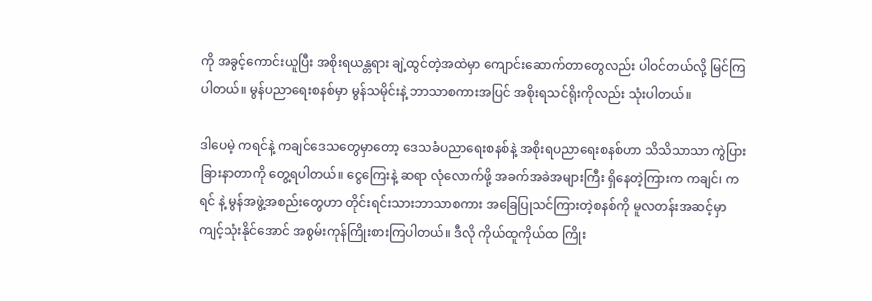ကို အခွင့်ကောင်းယူပြီး အစိုးရယန္တရား ချဲ့ထွင်တဲ့အထဲမှာ ကျောင်းဆောက်တာတွေလည်း ပါဝင်တယ်လို့ မြင်ကြပါတယ်။ မွန်ပညာရေးစနစ်မှာ မွန်သမိုင်းနဲ့ ဘာသာစကားအပြင် အစိုးရသင်ရိုးကိုလည်း သုံးပါတယ်။

ဒါပေမဲ့ ကရင်နဲ့ ကချင်ဒေသတွေမှာတော့ ဒေသခံပညာရေးစနစ်နဲ့ အစိုးရပညာရေးစနစ်ဟာ သိသိသာသာ ကွဲပြားခြားနာတာကို တွေ့ရပါတယ်။ ငွေကြေးနဲ့ ဆရာ လုံလောက်ဖို့ အခက်အခဲအများကြီး ရှိနေတဲ့ကြားက ကချင်၊ ကရင် နဲ့ မွန်အဖွဲ့အစည်းတွေဟာ တိုင်းရင်းသားဘာသာစကား အခြေပြုသင်ကြားတဲ့စနစ်ကို မူလတန်းအဆင့်မှာ ကျင့်သုံးနိုင်အောင် အစွမ်းကုန်ကြိုးစားကြပါတယ်။ ဒီလို ကိုယ်ထူကိုယ်ထ ကြိုး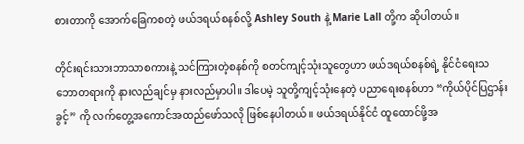စားတာကို အောက်ခြေကစတဲ့ ဖယ်ဒရယ်စနစ်လို့ Ashley South နဲ့ Marie Lall တို့က ဆိုပါတယ်။

တိုင်းရင်းသားဘာသာစကားနဲ့ သင်ကြားတဲ့စနစ်ကို စတင်ကျင့်သုံးသူတွေဟာ ဖယ်ဒရယ်စနစ်ရဲ့ နိုင်ငံရေးသဘောတရားကို နားလည်ချင်မှ နားလည်မှာပါ။ ဒါပေမဲ့ သူတို့ကျင့်သုံးနေတဲ့ ပညာရေးစနစ်ဟာ “ကိုယ်ပိုင်ပြဌာန်းခွင့်” ကို လက်တွေ့အကောင်အထည်ဖော်သလို ဖြစ်နေပါတယ်။ ဖယ်ဒရယ်နိုင်ငံ ထူထောင်ဖို့အ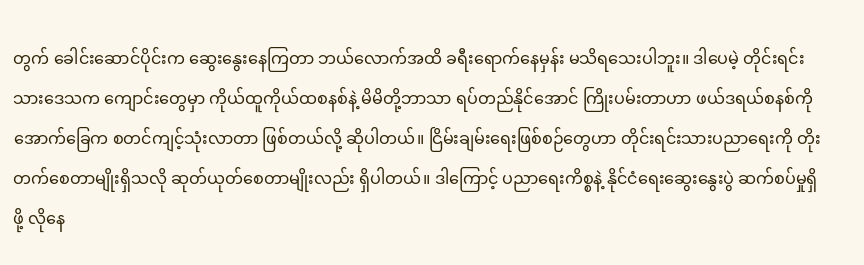တွက် ခေါင်းဆောင်ပိုင်းက ဆွေးနွေးနေကြတာ ဘယ်လောက်အထိ ခရီးရောက်နေမှန်း မသိရသေးပါဘူး။ ဒါပေမဲ့ တိုင်းရင်းသားဒေသက ကျောင်းတွေမှာ ကိုယ်ထူကိုယ်ထစနစ်နဲ့ မိမိတို့ဘာသာ ရပ်တည်နိုင်အောင် ကြိုးပမ်းတာဟာ ဖယ်ဒရယ်စနစ်ကို အောက်ခြေက စတင်ကျင့်သုံးလာတာ ဖြစ်တယ်လို့ ဆိုပါတယ်။ ငြိမ်းချမ်းရေးဖြစ်စဉ်တွေဟာ တိုင်းရင်းသားပညာရေးကို တိုးတက်စေတာမျိုးရှိသလို ဆုတ်ယုတ်စေတာမျိုးလည်း ရှိပါတယ်။ ဒါကြောင့် ပညာရေးကိစ္စနဲ့ နိုင်ငံရေးဆွေးနွေးပွဲ ဆက်စပ်မှုရှိဖို့ လိုနေ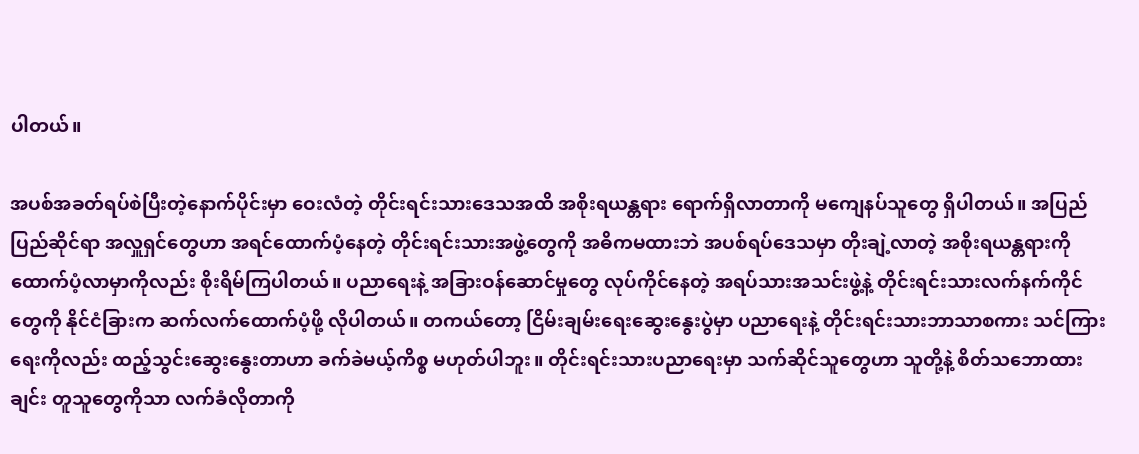ပါတယ်။

အပစ်အခတ်ရပ်စဲပြီးတဲ့နောက်ပိုင်းမှာ ဝေးလံတဲ့ တိုင်းရင်းသားဒေသအထိ အစိုးရယန္တရား ရောက်ရှိလာတာကို မကျေနပ်သူတွေ ရှိပါတယ်။ အပြည်ပြည်ဆိုင်ရာ အလှူရှင်တွေဟာ အရင်ထောက်ပံ့နေတဲ့ တိုင်းရင်းသားအဖွဲ့တွေကို အဓိကမထားဘဲ အပစ်ရပ်ဒေသမှာ တိုးချဲ့လာတဲ့ အစိုးရယန္တရားကို ထောက်ပံ့လာမှာကိုလည်း စိုးရိမ်ကြပါတယ်။ ပညာရေးနဲ့ အခြားဝန်ဆောင်မှုတွေ လုပ်ကိုင်နေတဲ့ အရပ်သားအသင်းဖွဲ့နဲ့ တိုင်းရင်းသားလက်နက်ကိုင်တွေကို နိုင်ငံခြားက ဆက်လက်ထောက်ပံ့ဖို့ လိုပါတယ်။ တကယ်တော့ ငြိမ်းချမ်းရေးဆွေးနွေးပွဲမှာ ပညာရေးနဲ့ တိုင်းရင်းသားဘာသာစကား သင်ကြားရေးကိုလည်း ထည့်သွင်းဆွေးနွေးတာဟာ ခက်ခဲမယ့်ကိစ္စ မဟုတ်ပါဘူး။ တိုင်းရင်းသားပညာရေးမှာ သက်ဆိုင်သူတွေဟာ သူတို့နဲ့ စိတ်သဘောထားချင်း တူသူတွေကိုသာ လက်ခံလိုတာကို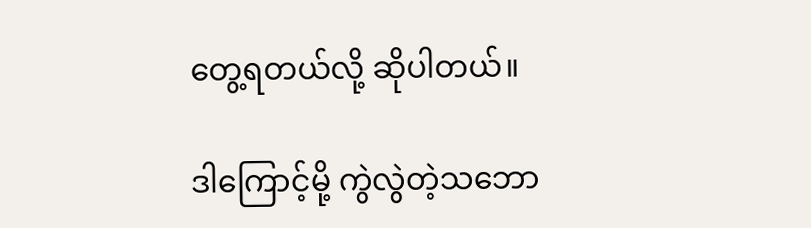တွေ့ရတယ်လို့ ဆိုပါတယ်။

ဒါကြောင့်မို့ ကွဲလွဲတဲ့သဘော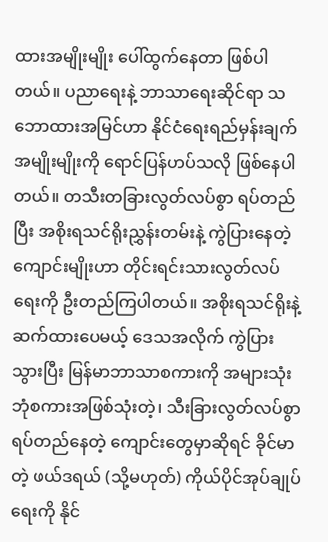ထားအမျိုးမျိုး ပေါ်ထွက်နေတာ ဖြစ်ပါတယ်။ ပညာရေးနဲ့ ဘာသာရေးဆိုင်ရာ သဘောထားအမြင်ဟာ နိုင်ငံရေးရည်မှန်းချက်အမျိုးမျိုးကို ရောင်ပြန်ဟပ်သလို ဖြစ်နေပါတယ်။ တသီးတခြားလွတ်လပ်စွာ ရပ်တည်ပြီး အစိုးရသင်ရိုးညွှန်းတမ်းနဲ့ ကွဲပြားနေတဲ့ ကျောင်းမျိုးဟာ တိုင်းရင်းသားလွတ်လပ်ရေးကို ဦးတည်ကြပါတယ်။ အစိုးရသင်ရိုးနဲ့ ဆက်ထားပေမယ့် ဒေသအလိုက် ကွဲပြားသွားပြီး မြန်မာဘာသာစကားကို အများသုံးဘုံစကားအဖြစ်သုံးတဲ့၊ သီးခြားလွတ်လပ်စွာ ရပ်တည်နေတဲ့ ကျောင်းတွေမှာဆိုရင် ခိုင်မာတဲ့ ဖယ်ဒရယ် (သို့မဟုတ်) ကိုယ်ပိုင်အုပ်ချုပ်ရေးကို နိုင်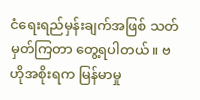ငံရေးရည်မှန်းချက်အဖြစ် သတ်မှတ်ကြတာ တွေ့ရပါတယ်။ ဗဟိုအစိုးရက မြန်မာမှု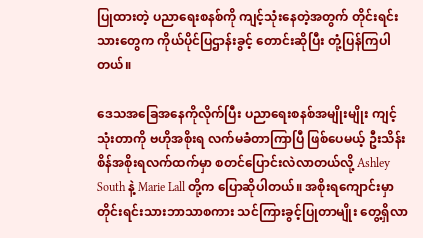ပြုထားတဲ့ ပညာရေးစနစ်ကို ကျင့်သုံးနေတဲ့အတွက် တိုင်းရင်းသားတွေက ကိုယ်ပိုင်ပြဌာန်းခွင့် တောင်းဆိုပြီး တုံ့ပြန်ကြပါတယ်။

ဒေသအခြေအနေကိုလိုက်ပြီး ပညာရေးစနစ်အမျိုးမျိုး ကျင့်သုံးတာကို ဗဟိုအစိုးရ လက်မခံတာကြာပြီ ဖြစ်ပေမယ့် ဦးသိန်းစိန်အစိုးရလက်ထက်မှာ စတင်ပြောင်းလဲလာတယ်လို့ Ashley South နဲ့ Marie Lall တို့က ပြောဆိုပါတယ်။ အစိုးရကျောင်းမှာ တိုင်းရင်းသားဘာသာစကား သင်ကြားခွင့်ပြုတာမျိုး တွေ့ရှိလာ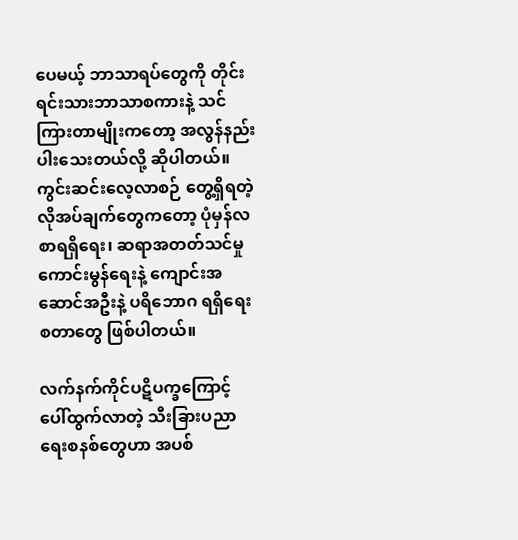ပေမယ့် ဘာသာရပ်တွေကို တိုင်းရင်းသားဘာသာစကားနဲ့ သင်ကြားတာမျိုးကတော့ အလွန်နည်းပါးသေးတယ်လို့ ဆိုပါတယ်။ ကွင်းဆင်းလေ့လာစဉ် တွေ့ရှိရတဲ့ လိုအပ်ချက်တွေကတော့ ပုံမှန်လစာရရှိရေး၊ ဆရာအတတ်သင်မှု ကောင်းမွန်ရေးနဲ့ ကျောင်းအဆောင်အဦးနဲ့ ပရိဘောဂ ရရှိရေးစတာတွေ ဖြစ်ပါတယ်။

လက်နက်ကိုင်ပဋိပက္ခကြောင့် ပေါ်ထွက်လာတဲ့ သီးခြားပညာရေးစနစ်တွေဟာ အပစ်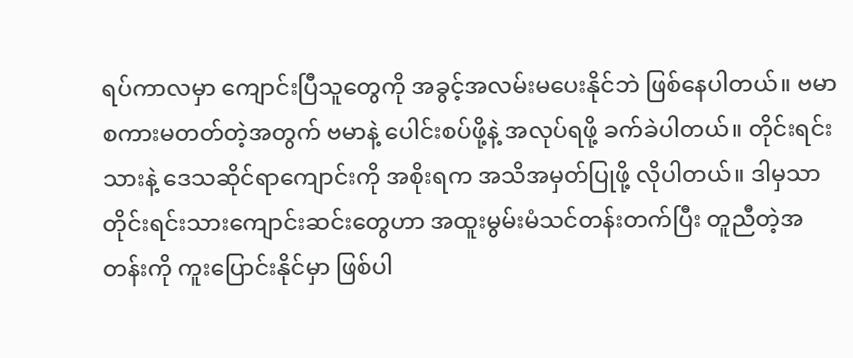ရပ်ကာလမှာ ကျောင်းပြီသူတွေကို အခွင့်အလမ်းမပေးနိုင်ဘဲ ဖြစ်နေပါတယ်။ ဗမာစကားမတတ်တဲ့အတွက် ဗမာနဲ့ ပေါင်းစပ်ဖို့နဲ့ အလုပ်ရဖို့ ခက်ခဲပါတယ်။ တိုင်းရင်းသားနဲ့ ဒေသဆိုင်ရာကျောင်းကို အစိုးရက အသိအမှတ်ပြုဖို့ လိုပါတယ်။ ဒါမှသာ တိုင်းရင်းသားကျောင်းဆင်းတွေဟာ အထူးမွမ်းမံသင်တန်းတက်ပြီး တူညီတဲ့အတန်းကို ကူးပြောင်းနိုင်မှာ ဖြစ်ပါ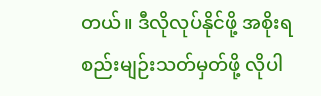တယ်။ ဒီလိုလုပ်နိုင်ဖို့ အစိုးရ စည်းမျဉ်းသတ်မှတ်ဖို့ လိုပါ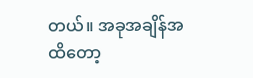တယ်။ အခုအချိန်အထိတော့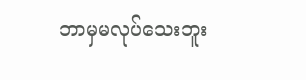ဘာမှမလုပ်သေးဘူး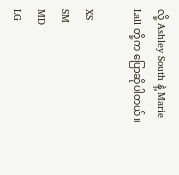လို့ Ashley South နဲ့ Marie Lall တို့က ပြောဆိုပါတယ်။

XS
SM
MD
LG